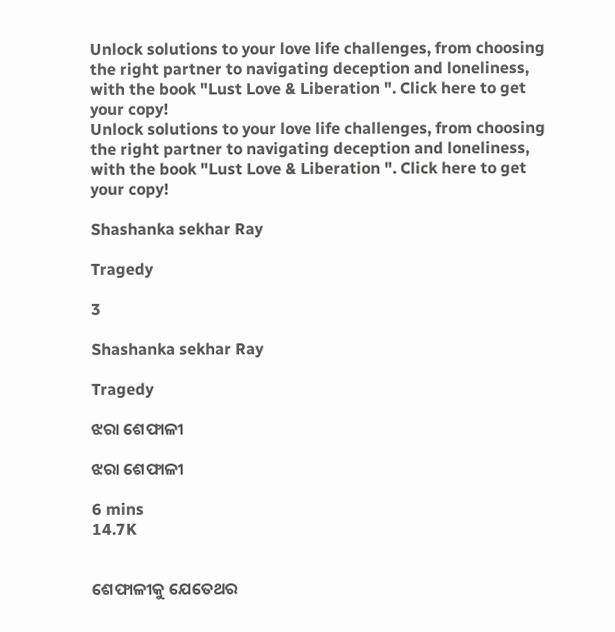Unlock solutions to your love life challenges, from choosing the right partner to navigating deception and loneliness, with the book "Lust Love & Liberation ". Click here to get your copy!
Unlock solutions to your love life challenges, from choosing the right partner to navigating deception and loneliness, with the book "Lust Love & Liberation ". Click here to get your copy!

Shashanka sekhar Ray

Tragedy

3

Shashanka sekhar Ray

Tragedy

ଝରା ଶେଫାଳୀ

ଝରା ଶେଫାଳୀ

6 mins
14.7K


ଶେଫାଳୀକୁ ଯେତେଥର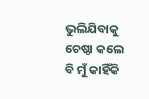ଭୁଲିଯିବାକୁ ଚେଷ୍ଠା କଲେ ବି ମୁଁ କାହିଁକି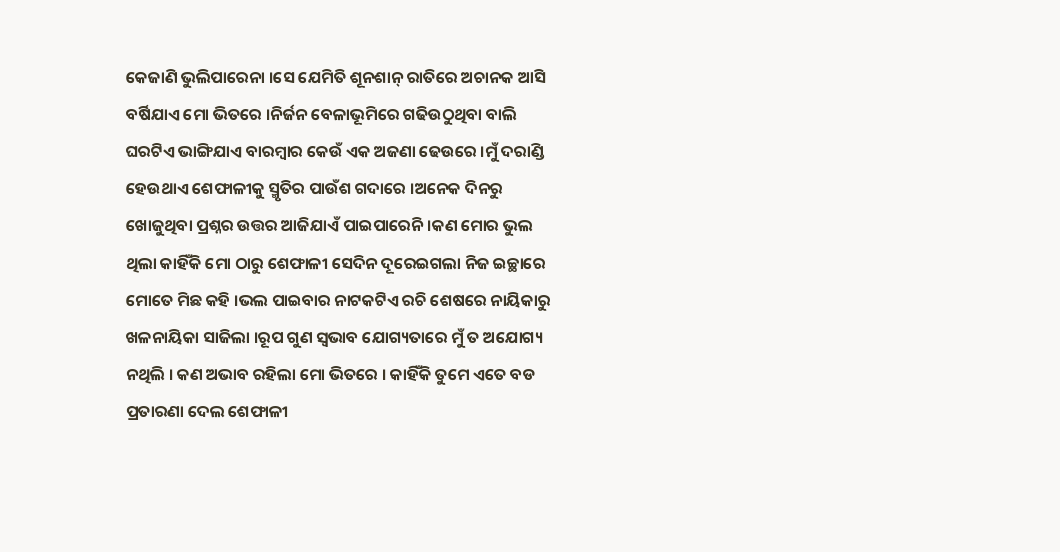କେଜାଣି ଭୁଲିପାରେନା ।ସେ ଯେମିତି ଶୂନଶାନ୍ ରାତିରେ ଅଚାନକ ଆସି ବର୍ଷିଯାଏ ମୋ ଭିତରେ ।ନିର୍ଜନ ବେଳାଭୂମିରେ ଗଢିଉଠୁଥିବା ବାଲି ଘରଟିଏ ଭାଙ୍ଗିଯାଏ ବାରମ୍ବାର କେଉଁ ଏକ ଅଜଣା ଢେଉରେ ।ମୁଁ ଦରାଣ୍ଡି ହେଉଥାଏ ଶେଫାଳୀକୁ ସ୍ମୃତିର ପାଉଁଶ ଗଦାରେ ।ଅନେକ ଦିନରୁ ଖୋଜୁଥିବା ପ୍ରଶ୍ନର ଉତ୍ତର ଆଜିଯାଏଁ ପାଇପାରେନି ।କଣ ମୋର ଭୁଲ ଥିଲା କାହିଁକି ମୋ ଠାରୁ ଶେଫାଳୀ ସେଦିନ ଦୂରେଇଗଲା ନିଜ ଇଚ୍ଛାରେ ମୋତେ ମିଛ କହି ।ଭଲ ପାଇବାର ନାଟକଟିଏ ରଚି ଶେଷରେ ନାୟିକାରୁ ଖଳନାୟିକା ସାଜିଲା ।ରୂପ ଗୁଣ ସ୍ଵଭାବ ଯୋଗ୍ୟତାରେ ମୁଁ ତ ଅଯୋଗ୍ୟ ନଥିଲି । କଣ ଅଭାବ ରହିଲା ମୋ ଭିତରେ । କାହିଁକି ତୁମେ ଏତେ ବଡ ପ୍ରତାରଣା ଦେଲ ଶେଫାଳୀ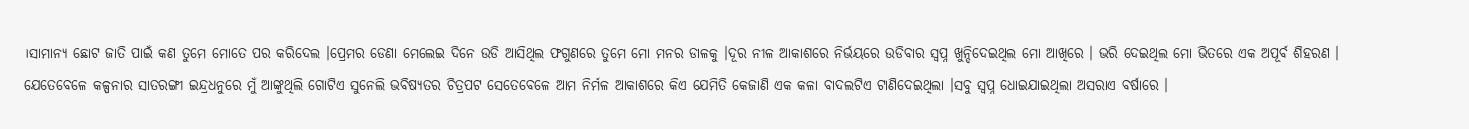।ସାମାନ୍ୟ ଛୋଟ ଜାତି ପାଇଁ କଣ ତୁମେ ମୋତେ ପର କରିଦେଲ ।ପ୍ରେମର ଡେଣା ମେଲେଇ ଦିନେ ଉଡି ଆସିଥିଲ ଫଗୁଣରେ ତୁମେ ମୋ ମନର ଡାଳକୁ ।ଦୂର ନୀଳ ଆକାଶରେ ନିର୍ଭୟରେ ଉଡିବାର ସ୍ଵପ୍ନ ଖୁନ୍ଦିଦେଇଥିଲ ମୋ ଆଖିରେ । ଭରି ଦେଇଥିଲ ମୋ ଭିତରେ ଏକ ଅପୂର୍ବ ଶିହରଣ । ଯେତେବେଳେ କଳ୍ପନାର ସାତରଙ୍ଗୀ ଇନ୍ଦ୍ରଧନୁରେ ମୁଁ ଆଙ୍କୁଥିଲି ଗୋଟିଏ ସୁନେଲି ଭବିଷ୍ୟତର ଚିତ୍ରପଟ ସେତେବେଳେ ଆମ ନିର୍ମଳ ଆକାଶରେ କିଏ ଯେମିତି କେଜାଣି ଏକ କଳା ବାଦଲଟିଏ ଟାଣିଦେଇଥିଲା ।ସବୁ ସ୍ଵପ୍ନ ଧୋଇଯାଇଥିଲା ଅସରାଏ ବର୍ଷାରେ ।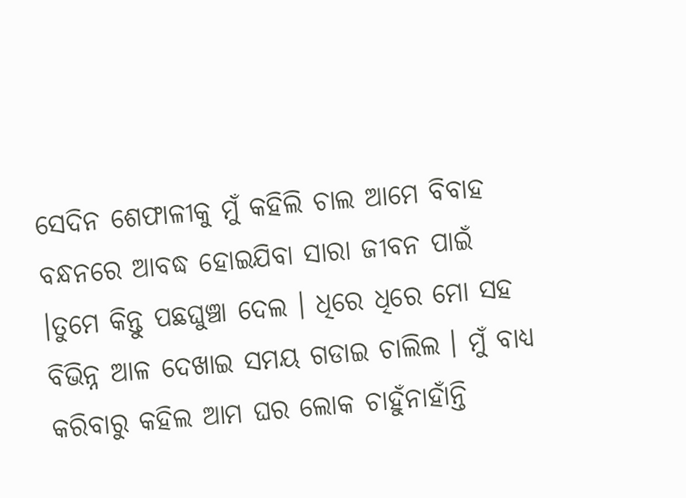ସେଦିନ ଶେଫାଳୀକୁ ମୁଁ କହିଲି ଚାଲ ଆମେ ବିବାହ ବନ୍ଧନରେ ଆବଦ୍ଧ ହୋଇଯିବା ସାରା ଜୀବନ ପାଇଁ ।ତୁମେ କିନ୍ତୁ ପଛଘୁଞ୍ଚା ଦେଲ । ଧିରେ ଧିରେ ମୋ ସହ ବିଭିନ୍ନ ଆଳ ଦେଖାଇ ସମୟ ଗଡାଇ ଚାଲିଲ । ମୁଁ ବାଧ୍ୟ କରିବାରୁ କହିଲ ଆମ ଘର ଲୋକ ଚାହୁଁନାହାଁନ୍ତି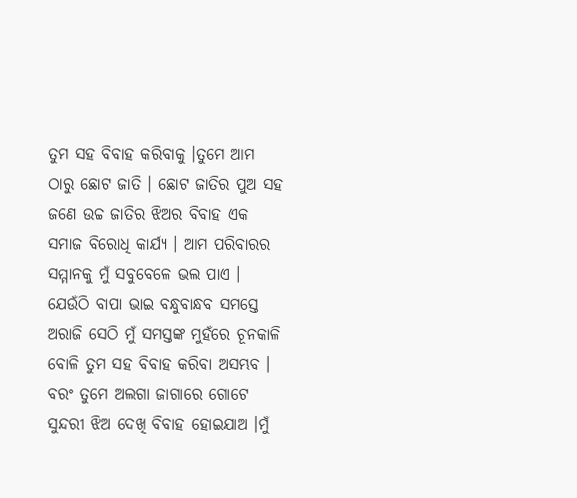ତୁମ ସହ ବିବାହ କରିବାକୁ ।ତୁମେ ଆମ ଠାରୁ ଛୋଟ ଜାତି । ଛୋଟ ଜାତିର ପୁଅ ସହ ଜଣେ ଉଚ୍ଚ ଜାତିର ଝିଅର ବିବାହ ଏକ ସମାଜ ବିରୋଧି କାର୍ଯ୍ୟ । ଆମ ପରିବାରର ସମ୍ମାନକୁ ମୁଁ ସବୁବେଳେ ଭଲ ପାଏ । ଯେଉଁଠି ବାପା ଭାଇ ବନ୍ଧୁବାନ୍ଧବ ସମସ୍ତେ ଅରାଜି ସେଠି ମୁଁ ସମସ୍ତଙ୍କ ମୁହଁରେ ଚୂନକାଳି ବୋଳି ତୁମ ସହ ବିବାହ କରିବା ଅସମ୍ଭବ । ବରଂ ତୁମେ ଅଲଗା ଜାଗାରେ ଗୋଟେ ସୁନ୍ଦରୀ ଝିଅ ଦେଖି ବିବାହ ହୋଇଯାଅ ।ମୁଁ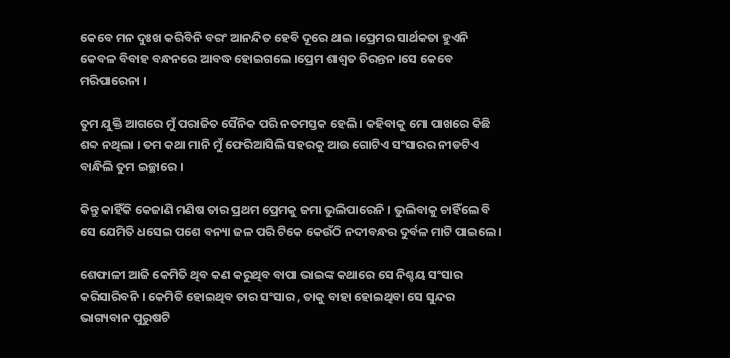କେବେ ମନ ଦୁଃଖ କରିବିନି ବରଂ ଆନନ୍ଦିତ ହେବି ଦୂରେ ଥାଇ ।ପ୍ରେମର ସାର୍ଥକତା ହୁଏନି କେବଳ ବିବାହ ବନ୍ଧନରେ ଆବଦ୍ଧ ହୋଇଗଲେ ।ପ୍ରେମ ଶାଶ୍ଵତ ଚିରନ୍ତନ ।ସେ କେବେ ମରିପାରେନା ।

ତୁମ ଯୁକ୍ତି ଆଗରେ ମୁଁ ପରାଜିତ ସୈନିକ ପରି ନତମସ୍ତକ ହେଲି । କହିବାକୁ ମୋ ପାଖରେ କିଛି ଶବ୍ଦ ନଥିଲା । ତମ କଥା ମାନି ମୁଁ ଫେରିଆସିଲି ସହରକୁ ଆଉ ଗୋଟିଏ ସଂସାରର ନୀଡଟିଏ ବାନ୍ଧିଲି ତୁମ ଇଚ୍ଛାରେ ।

କିନ୍ତୁ କାହିଁକି କେଜାଣି ମଣିଷ ତାର ପ୍ରଥମ ପ୍ରେମକୁ ଜମା ଭୁଲିପାରେନି । ଭୁଲିବାକୁ ଚାହିଁଲେ ବି ସେ ଯେମିତି ଧସେଇ ପଶେ ବନ୍ୟା ଜଳ ପରି ଟିକେ କେଉଁଠି ନଦୀବନ୍ଧର ଦୁର୍ବଳ ମାଟି ପାଇଲେ ।

ଶେଫାଳୀ ଆଜି କେମିତି ଥିବ କଣ କରୁଥିବ ବାପା ଭାଇଙ୍କ କଥାରେ ସେ ନିଶ୍ଚୟ ସଂସାର କରିସାରିବନି । କେମିତି ହୋଇଥିବ ତାର ସଂସାର , ତାକୁ ବାହା ହୋଇଥିବା ସେ ସୁନ୍ଦର ଭାଗ୍ୟବାନ ପୁରୁଷଟି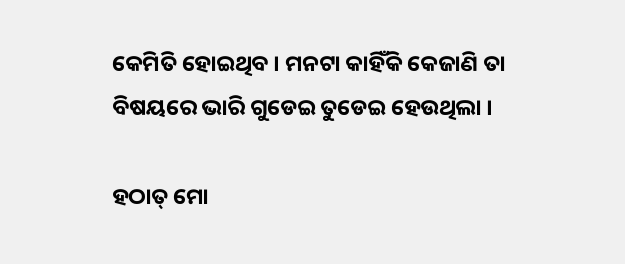କେମିତି ହୋଇଥିବ । ମନଟା କାହିଁକି କେଜାଣି ତା ବିଷୟରେ ଭାରି ଗୁଡେଇ ତୁଡେଇ ହେଉଥିଲା ।

ହଠାତ୍ ମୋ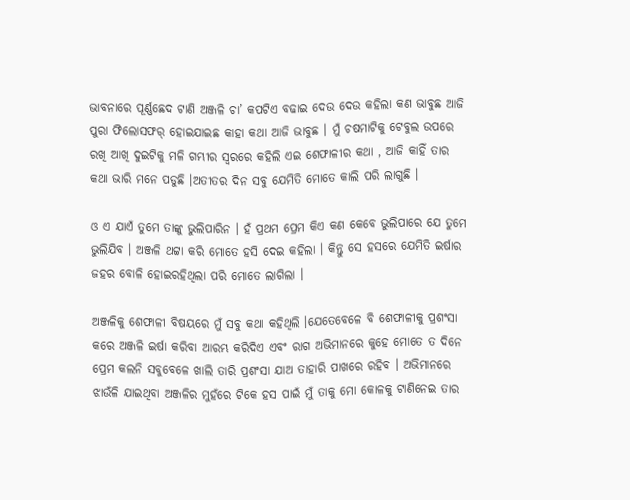ଭାବନାରେ ପୂର୍ଣ୍ଣଛେଦ ଟାଣି ଅଞ୍ଜଳି ଚା’ କପଟିଏ ବଢାଇ ଦେଉ ଦେଉ କହିଲା କଣ ଭାବୁଛ ଆଜି ପୁରା ଫିଲୋସଫର୍ ହୋଇଯାଇଛ କାହା କଥା ଆଜି ଭାବୁଛ । ମୁଁ ଚଷମାଟିକୁ ଟେବୁଲ ଉପରେ ରଖି ଆଖି ଦୁଇଟିକୁ ମଳି ଗମ୍ଭୀର ସ୍ଵରରେ କହିଲି ଏଇ ଶେଫାଳୀର କଥା , ଆଜି କାହିଁ ତାର କଥା ଭାରି ମନେ ପଡୁଛି ।ଅତୀତର ଦିନ ସବୁ ଯେମିତି ମୋତେ କାଲି ପରି ଲାଗୁଛି ।

ଓ ଏ ଯାଏଁ ତୁମେ ତାଙ୍କୁ ଭୁଲିପାରିନ । ହଁ ପ୍ରଥମ ପ୍ରେମ କିଏ କଣ କେବେ ଭୁଲିପାରେ ଯେ ତୁମେ ଭୁଲିଯିବ । ଅଞ୍ଜଳି ଥଟ୍ଟା କରି ମୋତେ ହସି ଦେଇ କହିଲା । କିନ୍ତୁ ସେ ହସରେ ଯେମିତି ଇର୍ଷାର ଜହର ବୋଳି ହୋଇରହିଥିଲା ପରି ମୋତେ ଲାଗିଲା ।

ଅଞ୍ଜଳିକୁ ଶେଫାଳୀ ବିଷୟରେ ମୁଁ ସବୁ କଥା କହିଥିଲି ।ଯେତେବେଳେ ବି ଶେଫାଳୀକୁ ପ୍ରଶଂସା କରେ ଅଞ୍ଜଳି ଇର୍ଷା କରିବା ଆରମ୍ଭ କରିଦିଏ ଏବଂ ରାଗ ଅଭିମାନରେ କୁହେ ମୋତେ ତ ଦିନେ ପ୍ରେମ କଲନି ସବୁବେଳେ ଖାଲି ତାରି ପ୍ରଶଂସା ଯାଅ ତାହାରି ପାଖରେ ରହିବ । ଅଭିମାନରେ ଝାଉଁଳି ଯାଇଥିବା ଅଞ୍ଜଳିର ମୁହଁରେ ଟିକେ ହସ ପାଇଁ ମୁଁ ତାକୁ ମୋ କୋଳକୁ ଟାଣିନେଇ ତାର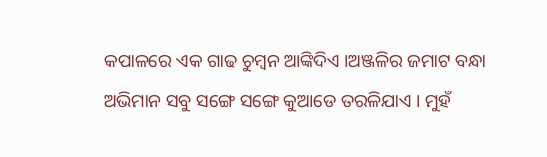କପାଳରେ ଏକ ଗାଢ ଚୁମ୍ଵନ ଆଙ୍କିଦିଏ ।ଅଞ୍ଜଳିର ଜମାଟ ବନ୍ଧା ଅଭିମାନ ସବୁ ସଙ୍ଗେ ସଙ୍ଗେ କୁଆଡେ ତରଳିଯାଏ । ମୁହଁ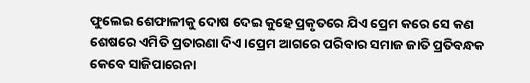ଫୁଲେଇ ଶେଫାଳୀକୁ ଦୋଷ ଦେଇ କୁହେ ପ୍ରକୃତରେ ଯିଏ ପ୍ରେମ କରେ ସେ କଣ ଶେଷରେ ଏମିତି ପ୍ରତାରଣା ଦିଏ ।ପ୍ରେମ ଆଗରେ ପରିବାର ସମାଜ ଜାତି ପ୍ରତିବନ୍ଧକ କେବେ ସାଜିପାରେନା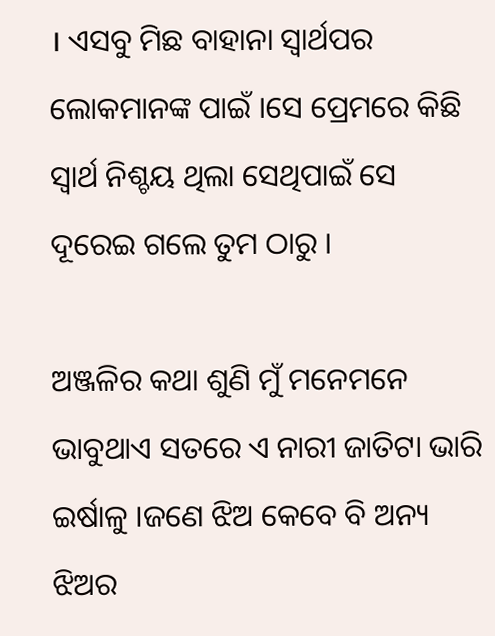। ଏସବୁ ମିଛ ବାହାନା ସ୍ଵାର୍ଥପର ଲୋକମାନଙ୍କ ପାଇଁ ।ସେ ପ୍ରେମରେ କିଛି ସ୍ଵାର୍ଥ ନିଶ୍ଚୟ ଥିଲା ସେଥିପାଇଁ ସେ ଦୂରେଇ ଗଲେ ତୁମ ଠାରୁ ।

ଅଞ୍ଜଳିର କଥା ଶୁଣି ମୁଁ ମନେମନେ ଭାବୁଥାଏ ସତରେ ଏ ନାରୀ ଜାତିଟା ଭାରି ଇର୍ଷାଳୁ ।ଜଣେ ଝିଅ କେବେ ବି ଅନ୍ୟ ଝିଅର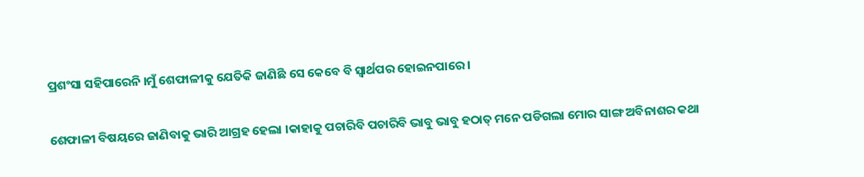ପ୍ରଶଂସା ସହିପାରେନି ।ମୁଁ ଶେଫାଳୀକୁ ଯେତିକି ଜାଣିଛି ସେ କେବେ ବି ସ୍ଵାର୍ଥପର ହୋଇନପାରେ ।

ଶେଫାଳୀ ବିଷୟରେ ଜାଣିବାକୁ ଭାରି ଆଗ୍ରହ ହେଲା ।କାହାକୁ ପଚାରିବି ପଚାରିବି ଭାବୁ ଭାବୁ ହଠାତ୍ ମନେ ପଡିଗଲା ମୋର ସାଙ୍ଗ ଅବିନାଶର କଥା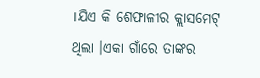।ଯିଏ କି ଶେଫାଳୀର କ୍ଲାସମେଟ୍ ଥିଲା ।ଏକା ଗାଁରେ ତାଙ୍କର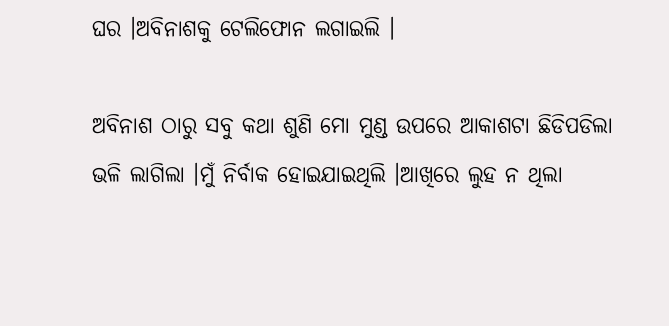ଘର ।ଅବିନାଶକୁ ଟେଲିଫୋନ ଲଗାଇଲି ।

ଅବିନାଶ ଠାରୁ ସବୁ କଥା ଶୁଣି ମୋ ମୁଣ୍ଡ ଉପରେ ଆକାଶଟା ଛିଡିପଡିଲା ଭଳି ଲାଗିଲା ।ମୁଁ ନିର୍ବାକ ହୋଇଯାଇଥିଲି ।ଆଖିରେ ଲୁହ ନ ଥିଲା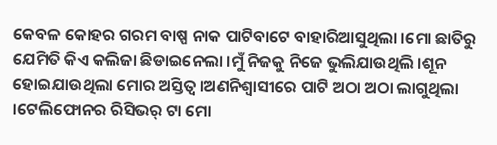କେବଳ କୋହର ଗରମ ବାଷ୍ପ ନାକ ପାଟିବାଟେ ବାହାରିଆସୁଥିଲା ।ମୋ ଛାତିରୁ ଯେମିତି କିଏ କଲିଜା ଛିଡାଇନେଲା ।ମୁଁ ନିଜକୁ ନିଜେ ଭୁଲିଯାଉଥିଲି ।ଶୂନ ହୋଇଯାଉଥିଲା ମୋର ଅସ୍ତିତ୍ଵ ।ଅଣନିଶ୍ଵାସୀରେ ପାଟି ଅଠା ଅଠା ଲାଗୁଥିଲା ।ଟେଲିଫୋନର ରିସିଭର୍ ଟା ମୋ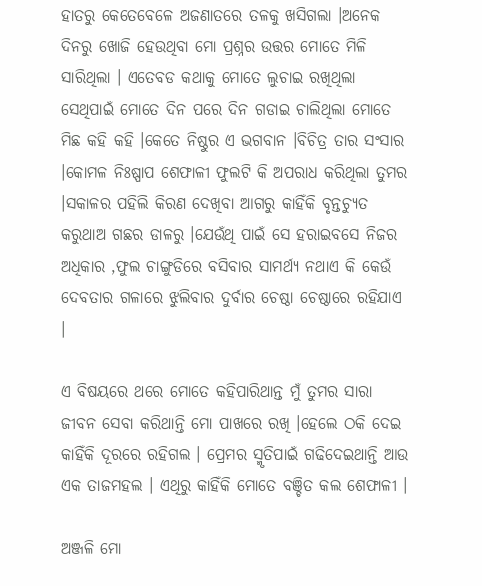ହାତରୁ କେତେବେଳେ ଅଜଣାତରେ ତଳକୁ ଖସିଗଲା ।ଅନେକ ଦିନରୁ ଖୋଜି ହେଉଥିବା ମୋ ପ୍ରଶ୍ନର ଉତ୍ତର ମୋତେ ମିଳି ସାରିଥିଲା । ଏତେବଡ କଥାକୁ ମୋତେ ଲୁଚାଇ ରଖିଥିଲା ସେଥିପାଇଁ ମୋତେ ଦିନ ପରେ ଦିନ ଗଡାଇ ଚାଲିଥିଲା ମୋତେ ମିଛ କହି କହି ।କେତେ ନିଷ୍ଠୁର ଏ ଭଗବାନ ।ବିଚିତ୍ର ତାର ସଂସାର ।କୋମଳ ନିଃଷ୍ପାପ ଶେଫାଳୀ ଫୁଲଟି କି ଅପରାଧ କରିଥିଲା ତୁମର ।ସକାଳର ପହିଲି କିରଣ ଦେଖିବା ଆଗରୁ କାହିଁକି ବୃନ୍ତଚ୍ୟୁତ କରୁଥାଅ ଗଛର ଡାଳରୁ ।ଯେଉଁଥି ପାଇଁ ସେ ହରାଇବସେ ନିଜର ଅଧିକାର ,ଫୁଲ ଚାଙ୍ଗୁଡିରେ ବସିବାର ସାମର୍ଥ୍ୟ ନଥାଏ କି କେଉଁ ଦେବତାର ଗଳାରେ ଝୁଲିବାର ଦୁର୍ବାର ଚେଷ୍ଠା ଚେଷ୍ଠାରେ ରହିଯାଏ ।

ଏ ବିଷୟରେ ଥରେ ମୋତେ କହିପାରିଥାନ୍ତ ମୁଁ ତୁମର ସାରା ଜୀବନ ସେବା କରିଥାନ୍ତି ମୋ ପାଖରେ ରଖି ।ହେଲେ ଠକି ଦେଇ କାହିଁକି ଦୂରରେ ରହିଗଲ । ପ୍ରେମର ସ୍ମୃତିପାଇଁ ଗଢିଦେଇଥାନ୍ତି ଆଉ ଏକ ତାଜମହଲ । ଏଥିରୁ କାହିଁକି ମୋତେ ବଞ୍ଚିତ କଲ ଶେଫାଳୀ ।

ଅଞ୍ଜଳି ମୋ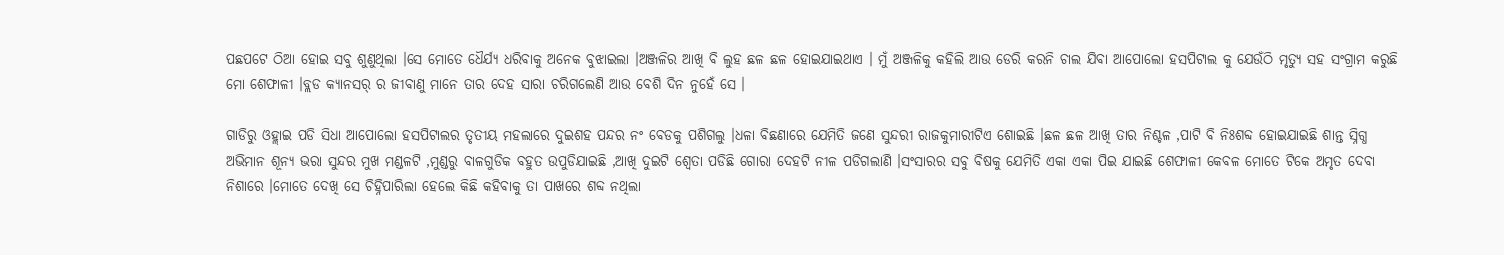ପଛପଟେ ଠିଆ ହୋଇ ସବୁ ଶୁଣୁଥିଲା ।ସେ ମୋତେ ଧୈର୍ଯ୍ୟ ଧରିବାକୁ ଅନେକ ବୁଝାଇଲା ।ଅଞ୍ଜଳିର ଆଖି ବି ଲୁହ ଛଳ ଛଳ ହୋଇଯାଇଥାଏ । ମୁଁ ଅଞ୍ଜଳିକୁ କହିଲି ଆଉ ଡେରି କରନି ଚାଲ ଯିବା ଆପୋଲୋ ହସପିଟାଲ କୁ ଯେଉଁଠି ମୃତ୍ୟୁ ସହ ସଂଗ୍ରାମ କରୁଛି ମୋ ଶେଫାଳୀ ।ବ୍ଲଡ କ୍ୟାନସର୍ ର ଜୀବାଣୁ ମାନେ ତାର ଦେହ ସାରା ଚରିଗଲେଣି ଆଉ ବେଶି ଦିନ ନୁହେଁ ସେ ।

ଗାଡିରୁ ଓହ୍ଲାଇ ପଡି ସିଧା ଆପୋଲୋ ହସପିଟାଲର ତୃତୀୟ ମହଲାରେ ଦୁଇଶହ ପନ୍ଦର ନଂ ବେଡକୁ ପଶିଗଲୁ ।ଧଳା ବିଛଣାରେ ଯେମିତି ଜଣେ ସୁନ୍ଦରୀ ରାଜକୁମାରୀଟିଏ ଶୋଇଛି ।ଛଳ ଛଳ ଆଖି ତାର ନିଶ୍ଚଳ ,ପାଟି ବି ନିଃଶବ୍ଦ ହୋଇଯାଇଛି ଶାନ୍ତ ସ୍ନିଗ୍ଧ ଅଭିମାନ ଶୂନ୍ୟ ଭରା ସୁନ୍ଦର ମୁଖ ମଣ୍ଡଳଟି ,ମୁଣ୍ଡରୁ ବାଳଗୁଡିକ ବହୁତ ଉପୁଡିଯାଇଛି ,ଆଖି ଦୁଇଟି ଶ୍ଵେତା ପଡିଛି ଗୋରା ଦେହଟି ନୀଳ ପଡିଗଲାଣି ।ସଂସାରର ସବୁ ବିଷକୁ ଯେମିତି ଏକା ଏକା ପିଇ ଯାଇଛି ଶେଫାଳୀ କେବଳ ମୋତେ ଟିକେ ଅମୃତ ଦେବା ନିଶାରେ ।ମୋତେ ଦେଖି ସେ ଚିହ୍ନିପାରିଲା ହେଲେ କିଛି କହିବାକୁ ତା ପାଖରେ ଶବ୍ଦ ନଥିଲା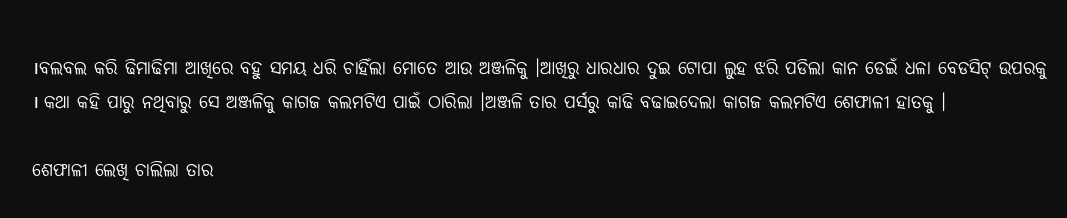।ବଲବଲ କରି ଢିମାଢିମା ଆଖିରେ ବହୁ ସମୟ ଧରି ଚାହିଁଲା ମୋତେ ଆଉ ଅଞ୍ଜଳିକୁ ।ଆଖିରୁ ଧାରଧାର ଦୁଇ ଟୋପା ଲୁହ ଝରି ପଡିଲା କାନ ଡେଇଁ ଧଳା ବେଡସିଟ୍ ଉପରକୁ । କଥା କହି ପାରୁ ନଥିବାରୁ ସେ ଅଞ୍ଜଳିକୁ କାଗଜ କଲମଟିଏ ପାଇଁ ଠାରିଲା ।ଅଞ୍ଜଳି ତାର ପର୍ସରୁ କାଢି ବଢାଇଦେଲା କାଗଜ କଲମଟିଏ ଶେଫାଳୀ ହାତକୁ ।

ଶେଫାଳୀ ଲେଖି ଚାଲିଲା ତାର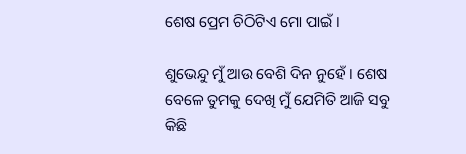ଶେଷ ପ୍ରେମ ଚିଠିଟିଏ ମୋ ପାଇଁ ।

ଶୁଭେନ୍ଦୁ ମୁଁ ଆଉ ବେଶି ଦିନ ନୁହେଁ । ଶେଷ ବେଳେ ତୁମକୁ ଦେଖି ମୁଁ ଯେମିତି ଆଜି ସବୁ କିଛି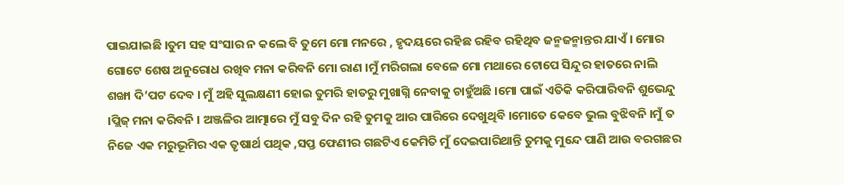ପାଇଯାଇଛି ।ତୁମ ସହ ସଂସାର ନ କଲେ ବି ତୁମେ ମୋ ମନରେ , ହୃଦୟରେ ରହିଛ ରହିବ ରହିଥିବ ଜନ୍ମଜନ୍ମାନ୍ତର ଯାଏଁ । ମୋର ଗୋଟେ ଶେଷ ଅନୁରୋଧ ରଖିବ ମନା କରିବନି ମୋ ରାଣ ।ମୁଁ ମରିଗଲା ବେଳେ ମୋ ମଥାରେ ଟୋପେ ସିନ୍ଦୁର ହାତରେ ନାଲି ଶଙ୍ଖା ଦି’ପଟ ଦେବ । ମୁଁ ଅହି ସୁଲକ୍ଷଣୀ ହୋଇ ତୁମରି ହାତରୁ ମୁଖାଗ୍ନି ନେବାକୁ ଚାହୁଁଅଛି ।ମୋ ପାଇଁ ଏତିକି କରିପାରିବନି ଶୁଭେନ୍ଦୁ ।ପ୍ଲିଜ୍ ମନା କରିବନି । ଅଞ୍ଜଳିର ଆତ୍ମାରେ ମୁଁ ସବୁ ଦିନ ରହି ତୁମକୁ ଆର ପାରିରେ ଦେଖୁଥିବି ।ମୋତେ କେବେ ଭୁଲ ବୁଝିବନି ।ମୁଁ ତ ନିଜେ ଏକ ମରୁଭୂମିର ଏକ ତୃଷାର୍ଥ ପଥିକ ,ସପ୍ତ ଫେଣୀର ଗଛଟିଏ କେମିତି ମୁଁ ଦେଇପାରିଥାନ୍ତି ତୁମକୁ ମୁନ୍ଦେ ପାଣି ଆଉ ବରଗଛର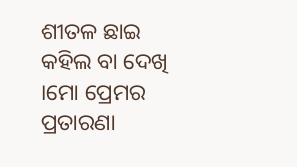ଶୀତଳ ଛାଇ କହିଲ ବା ଦେଖି ।ମୋ ପ୍ରେମର ପ୍ରତାରଣା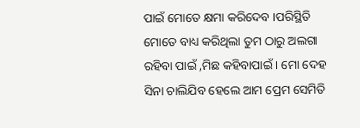ପାଇଁ ମୋତେ କ୍ଷମା କରିଦେବ ।ପରିସ୍ଥିତି ମୋତେ ବାଧ୍ୟ କରିଥିଲା ତୁମ ଠାରୁ ଅଲଗା ରହିବା ପାଇଁ ,ମିଛ କହିବାପାଇଁ । ମୋ ଦେହ ସିନା ଚାଲିଯିବ ହେଲେ ଆମ ପ୍ରେମ ସେମିତି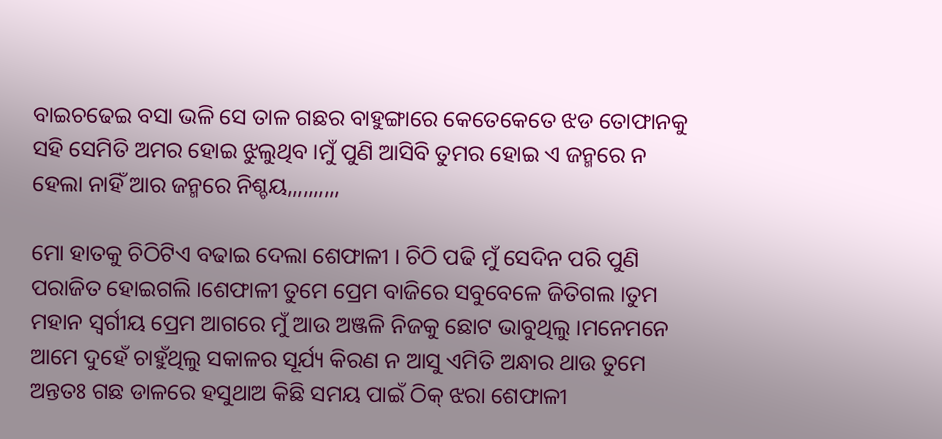ବାଇଚଢେଇ ବସା ଭଳି ସେ ତାଳ ଗଛର ବାହୁଙ୍ଗାରେ କେତେକେତେ ଝଡ ତୋଫାନକୁ ସହି ସେମିତି ଅମର ହୋଇ ଝୁଲୁଥିବ ।ମୁଁ ପୁଣି ଆସିବି ତୁମର ହୋଇ ଏ ଜନ୍ମରେ ନ ହେଲା ନାହିଁ ଆର ଜନ୍ମରେ ନିଶ୍ଚୟ,,,,,,,,,,

ମୋ ହାତକୁ ଚିଠିଟିଏ ବଢାଇ ଦେଲା ଶେଫାଳୀ । ଚିଠି ପଢି ମୁଁ ସେଦିନ ପରି ପୁଣି ପରାଜିତ ହୋଇଗଲି ।ଶେଫାଳୀ ତୁମେ ପ୍ରେମ ବାଜିରେ ସବୁବେଳେ ଜିତିଗଲ ।ତୁମ ମହାନ ସ୍ଵର୍ଗୀୟ ପ୍ରେମ ଆଗରେ ମୁଁ ଆଉ ଅଞ୍ଜଳି ନିଜକୁ ଛୋଟ ଭାବୁଥିଲୁ ।ମନେମନେ ଆମେ ଦୁହେଁ ଚାହୁଁଥିଲୁ ସକାଳର ସୂର୍ଯ୍ୟ କିରଣ ନ ଆସୁ ଏମିତି ଅନ୍ଧାର ଥାଉ ତୁମେ ଅନ୍ତତଃ ଗଛ ଡାଳରେ ହସୁଥାଅ କିଛି ସମୟ ପାଇଁ ଠିକ୍ ଝରା ଶେଫାଳୀ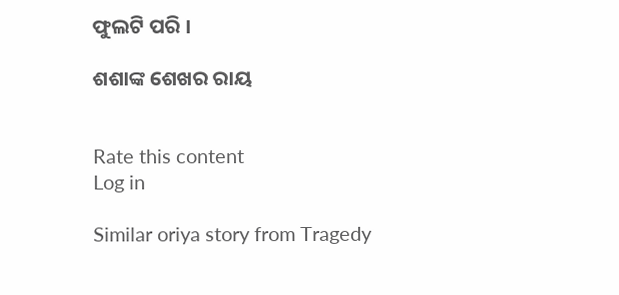ଫୁଲଟି ପରି ।

ଶଶାଙ୍କ ଶେଖର ରାୟ


Rate this content
Log in

Similar oriya story from Tragedy